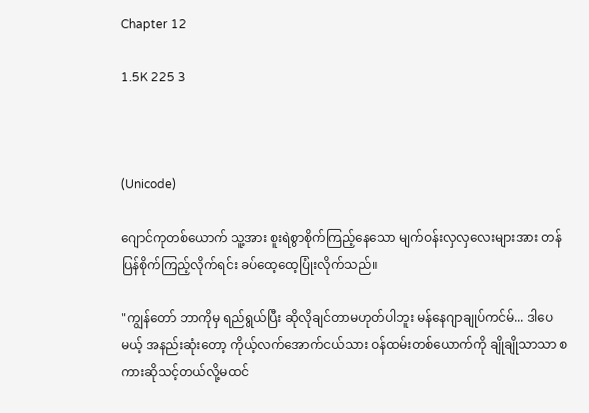Chapter 12

1.5K 225 3



(Unicode)

ဂျောင်ကုတစ်ယောက် သူ့အား စူးရဲစွာစိုက်ကြည့်နေသော မျက်ဝန်းလှလှလေးများအား တန်ပြန်စိုက်ကြည့်လိုက်ရင်း ခပ်ထေ့ထေ့ပြုံးလိုက်သည်။

"ကျွန်တော် ဘာကိုမှ ရည်ရွယ်ပြီး ဆိုလိုချင်တာမဟုတ်ပါဘူး မန်နေဂျာချုပ်ကင်မ်... ဒါပေမယ့် အနည်းဆုံးတော့ ကိုယ့်လက်အောက်ငယ်သား ဝန်ထမ်းတစ်ယောက်ကို ချိုချိုသာသာ စကားဆိုသင့်တယ်လို့မထင်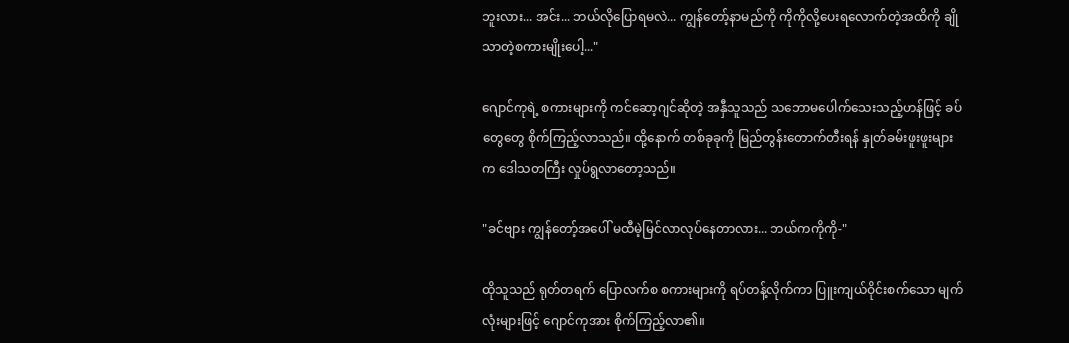ဘူးလား... အင်း... ဘယ်လိုပြောရမလဲ... ကျွန်တော့်နာမည်ကို ကိုကိုလို့ပေးရလောက်တဲ့အထိကို ချိုသာတဲ့စကားမျိုးပေါ့..."

ဂျောင်ကုရဲ့ စကားများကို ကင်ဆော့ဂျင်ဆိုတဲ့ အနှီသူသည် သဘောမပေါက်သေးသည့်ဟန်ဖြင့် ခပ်တွေတွေ စိုက်ကြည့်လာသည်။ ထို့နောက် တစ်ခုခုကို မြည်တွန်းတောက်တီးရန် နှုတ်ခမ်းဖူးဖူးများက ဒေါသတကြီး လှုပ်ရွလာတော့သည်။

"ခင်ဗျား ကျွန်တော့်အပေါ် မထီမဲ့မြင်လာလုပ်နေတာလား... ဘယ်ကကိုကို-"

ထိုသူသည် ရုတ်တရက် ပြောလက်စ စကားများကို ရပ်တန့်လိုက်ကာ ပြူးကျယ်ဝိုင်းစက်သော မျက်လုံးများဖြင့် ဂျောင်ကုအား စိုက်ကြည့်လာ၏။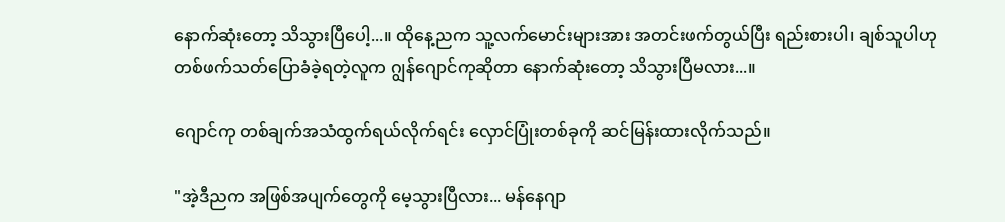နောက်ဆုံးတော့ သိသွားပြီပေါ့...။ ထိုနေ့ညက သူ့လက်မောင်းများအား အတင်းဖက်တွယ်ပြီး ရည်းစားပါ၊ ချစ်သူပါဟု တစ်ဖက်သတ်ပြောခံခဲ့ရတဲ့လူက ဂျွန်ဂျောင်ကုဆိုတာ နောက်ဆုံးတော့ သိသွားပြီမလား...။

ဂျောင်ကု တစ်ချက်အသံထွက်ရယ်လိုက်ရင်း လှောင်ပြုံးတစ်ခုကို ဆင်မြန်းထားလိုက်သည်။

"အဲ့ဒီညက အဖြစ်အပျက်တွေကို မေ့သွားပြီလား... မန်နေဂျာ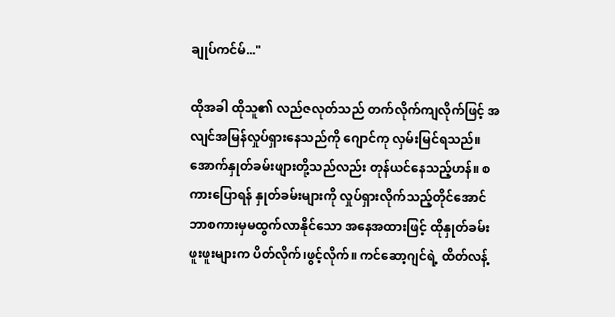ချုပ်ကင်မ်..."

ထိုအခါ ထိုသူ၏ လည်ဇလုတ်သည် တက်လိုက်ကျလိုက်ဖြင့် အလျင်အမြန်လှုပ်ရှားနေသည်ကို ဂျောင်ကု လှမ်းမြင်ရသည်။ အောက်နှုတ်ခမ်းဖျားတို့သည်လည်း တုန်ယင်နေသည့်ဟန်။ စကားပြောရန် နှုတ်ခမ်းများကို လှုပ်ရှားလိုက်သည့်တိုင်အောင် ဘာစကားမှမထွက်လာနိုင်သော အနေအထားဖြင့် ထိုနှုတ်ခမ်းဖူးဖူးများက ပိတ်လိုက်၊ဖွင့်လိုက်။ ကင်ဆော့ဂျင်ရဲ့ ထိတ်လန့်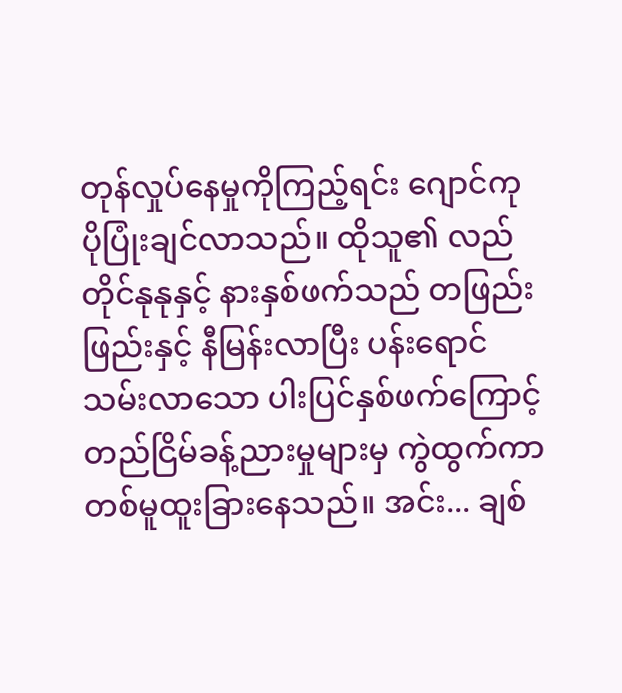တုန်လှုပ်နေမှုကိုကြည့်ရင်း ဂျောင်ကု ပိုပြုံးချင်လာသည်။ ထိုသူ၏ လည်တိုင်နုနုနှင့် နားနှစ်ဖက်သည် တဖြည်းဖြည်းနှင့် နီမြန်းလာပြီး ပန်းရောင်သမ်းလာသော ပါးပြင်နှစ်ဖက်ကြောင့် တည်ငြိမ်ခန့်ညားမှုများမှ ကွဲထွက်ကာ တစ်မူထူးခြားနေသည်။ အင်း... ချစ်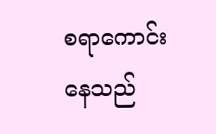စရာကောင်းနေသည်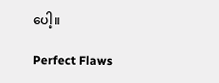ပေါ့။

Perfect Flaws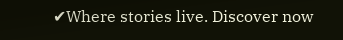✔Where stories live. Discover now